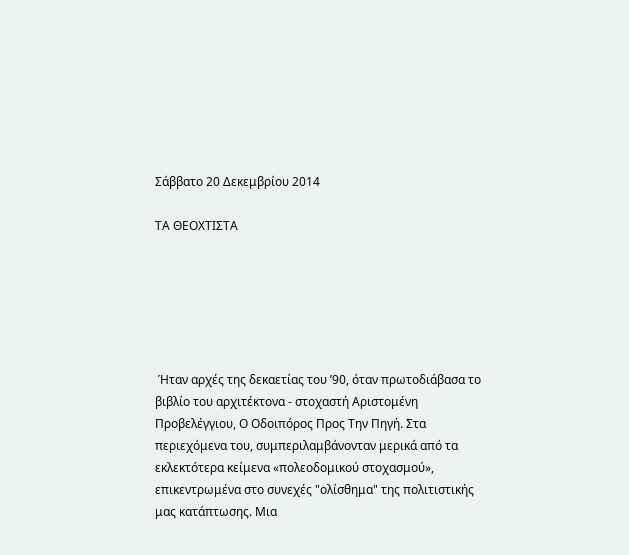Σάββατο 20 Δεκεμβρίου 2014

ΤΑ ΘΕΟΧΤΙΣΤΑ






 Ήταν αρχές της δεκαετίας του ’90, όταν πρωτοδιάβασα το βιβλίο του αρχιτέκτονα - στοχαστή Αριστομένη Προβελέγγιου, Ο Οδοιπόρος Προς Την Πηγή. Στα περιεχόμενα του, συμπεριλαμβάνονταν μερικά από τα εκλεκτότερα κείμενα «πολεοδομικού στοχασμού», επικεντρωμένα στο συνεχές "ολίσθημα" της πολιτιστικής μας κατάπτωσης. Μια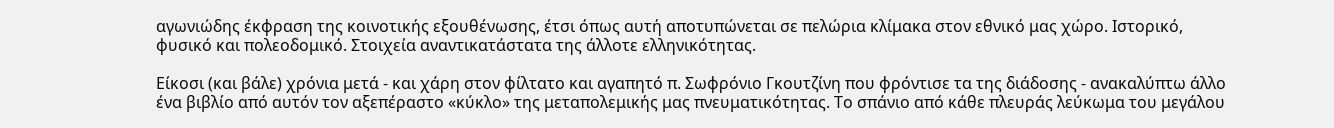αγωνιώδης έκφραση της κοινοτικής εξουθένωσης, έτσι όπως αυτή αποτυπώνεται σε πελώρια κλίμακα στον εθνικό μας χώρο. Ιστορικό, φυσικό και πολεοδομικό. Στοιχεία αναντικατάστατα της άλλοτε ελληνικότητας.

Είκοσι (και βάλε) χρόνια μετά - και χάρη στον φίλτατο και αγαπητό π. Σωφρόνιο Γκουτζίνη που φρόντισε τα της διάδοσης - ανακαλύπτω άλλο ένα βιβλίο από αυτόν τον αξεπέραστο «κύκλο» της μεταπολεμικής μας πνευματικότητας. Το σπάνιο από κάθε πλευράς λεύκωμα του μεγάλου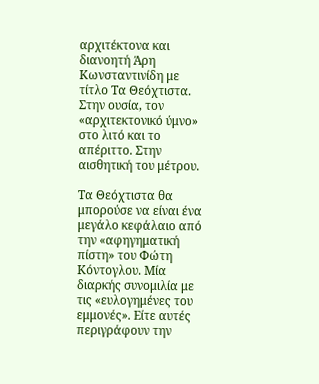αρχιτέκτονα και διανοητή Άρη Κωνσταντινίδη με τίτλο Τα Θεόχτιστα. Στην ουσία, τον «αρχιτεκτονικό ύμνο» στο λιτό και το απέριττο. Στην αισθητική του μέτρου.

Τα Θεόχτιστα θα μπορούσε να είναι ένα μεγάλο κεφάλαιο από την «αφηγηματική πίστη» του Φώτη Κόντογλου. Μία διαρκής συνομιλία με τις «ευλογημένες του εμμονές». Είτε αυτές περιγράφουν την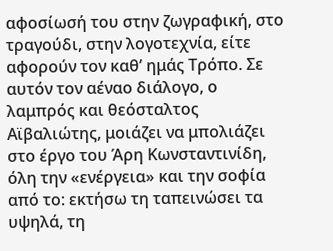αφοσίωσή του στην ζωγραφική, στο τραγούδι, στην λογοτεχνία, είτε αφορούν τον καθ’ ημάς Τρόπο. Σε αυτόν τον αέναο διάλογο, ο λαμπρός και θεόσταλτος Αϊβαλιώτης, μοιάζει να μπολιάζει στο έργο του Άρη Κωνσταντινίδη, όλη την «ενέργεια» και την σοφία από το: εκτήσω τη ταπεινώσει τα υψηλά, τη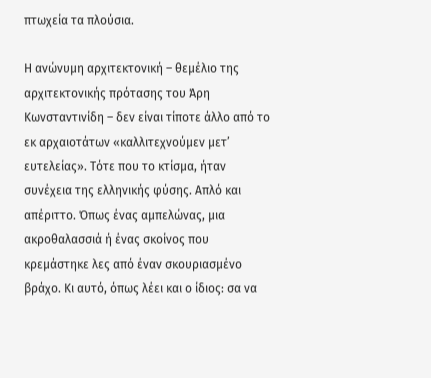πτωχεία τα πλούσια.

Η ανώνυμη αρχιτεκτονική – θεμέλιο της αρχιτεκτονικής πρότασης του Άρη Κωνσταντινίδη – δεν είναι τίποτε άλλο από το εκ αρχαιοτάτων «καλλιτεχνούμεν μετ’ ευτελείας». Τότε που το κτίσμα, ήταν συνέχεια της ελληνικής φύσης. Απλό και απέριττο. Όπως ένας αμπελώνας, μια ακροθαλασσιά ή ένας σκοίνος που κρεμάστηκε λες από έναν σκουριασμένο βράχο. Κι αυτό, όπως λέει και ο ίδιος: σα να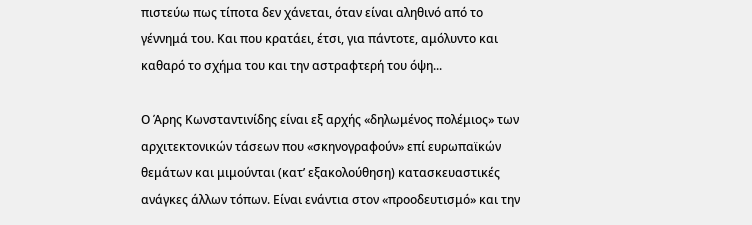πιστεύω πως τίποτα δεν χάνεται, όταν είναι αληθινό από το γέννημά του. Και που κρατάει, έτσι, για πάντοτε, αμόλυντο και καθαρό το σχήμα του και την αστραφτερή του όψη...

Ο Άρης Kωνσταντινίδης είναι εξ αρχής «δηλωμένος πολέμιος» των αρχιτεκτονικών τάσεων που «σκηνογραφούν» επί ευρωπαϊκών θεμάτων και μιμούνται (κατ’ εξακολούθηση) κατασκευαστικές ανάγκες άλλων τόπων. Είναι ενάντια στον «προοδευτισμό» και την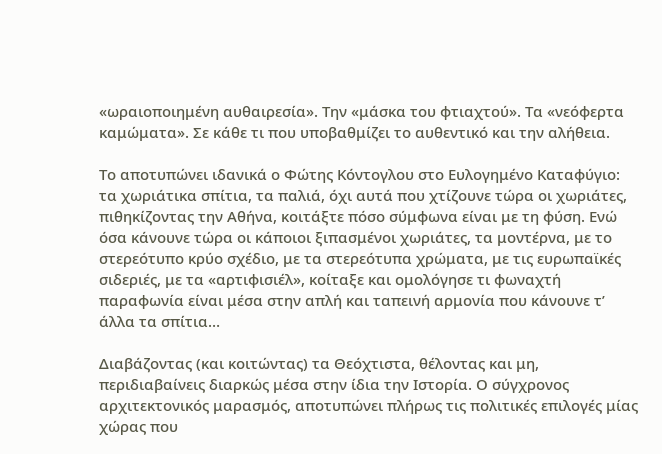«ωραιοποιημένη αυθαιρεσία». Την «μάσκα του φτιαχτού». Τα «νεόφερτα καμώματα». Σε κάθε τι που υποβαθμίζει το αυθεντικό και την αλήθεια.

Το αποτυπώνει ιδανικά ο Φώτης Κόντογλου στο Ευλογημένο Καταφύγιο: τα χωριάτικα σπίτια, τα παλιά, όχι αυτά που χτίζουνε τώρα οι χωριάτες, πιθηκίζοντας την Αθήνα, κοιτάξτε πόσο σύμφωνα είναι με τη φύση. Ενώ όσα κάνουνε τώρα οι κάποιοι ξιπασμένοι χωριάτες, τα μοντέρνα, με το στερεότυπο κρύο σχέδιο, με τα στερεότυπα χρώματα, με τις ευρωπαϊκές σιδεριές, με τα «αρτιφισιέλ», κοίταξε και ομολόγησε τι φωναχτή παραφωνία είναι μέσα στην απλή και ταπεινή αρμονία που κάνουνε τ’ άλλα τα σπίτια…

Διαβάζοντας (και κοιτώντας) τα Θεόχτιστα, θέλοντας και μη, περιδιαβαίνεις διαρκώς μέσα στην ίδια την Ιστορία. Ο σύγχρονος αρχιτεκτονικός μαρασμός, αποτυπώνει πλήρως τις πολιτικές επιλογές μίας χώρας που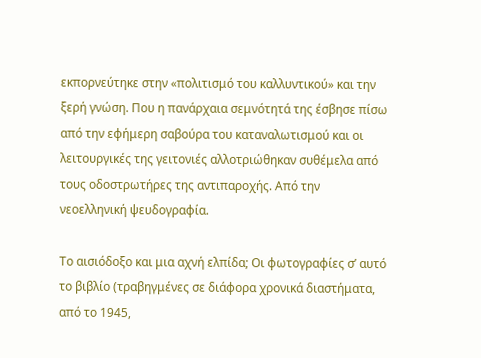εκπορνεύτηκε στην «πολιτισμό του καλλυντικού» και την ξερή γνώση. Που η πανάρχαια σεμνότητά της έσβησε πίσω από την εφήμερη σαβούρα του καταναλωτισμού και οι λειτουργικές της γειτονιές αλλοτριώθηκαν συθέμελα από τους οδοστρωτήρες της αντιπαροχής. Από την νεοελληνική ψευδογραφία.

Το αισιόδοξο και μια αχνή ελπίδα; Οι φωτογραφίες σ’ αυτό το βιβλίο (τραβηγμένες σε διάφορα χρονικά διαστήματα, από το 1945,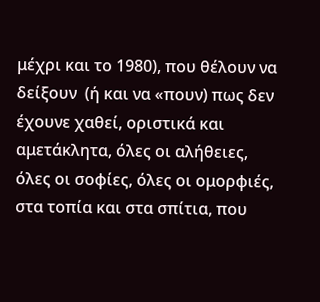μέχρι και το 1980), που θέλουν να δείξουν  (ή και να «πουν) πως δεν έχουνε χαθεί, οριστικά και αμετάκλητα, όλες οι αλήθειες, όλες οι σοφίες, όλες οι ομορφιές, στα τοπία και στα σπίτια, που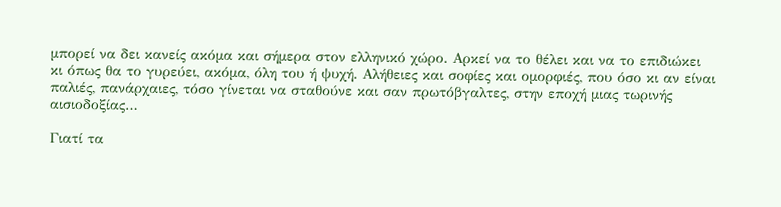μπορεί να δει κανείς ακόμα και σήμερα στον ελληνικό χώρο. Αρκεί να το θέλει και να το επιδιώκει κι όπως θα το γυρεύει, ακόμα, όλη του ή ψυχή. Αλήθειες και σοφίες και ομορφιές, που όσο κι αν είναι παλιές, πανάρχαιες, τόσο γίνεται να σταθούνε και σαν πρωτόβγαλτες, στην εποχή μιας τωρινής αισιοδοξίας…

Γιατί τα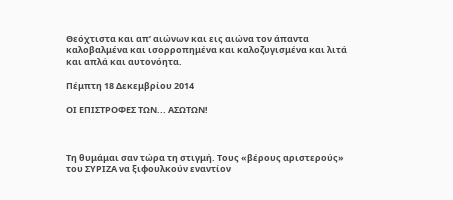Θεόχτιστα και απ’ αιώνων και εις αιώνα τον άπαντα καλοβαλμένα και ισορροπημένα και καλοζυγισμένα και λιτά και απλά και αυτονόητα.

Πέμπτη 18 Δεκεμβρίου 2014

ΟΙ ΕΠΙΣΤΡΟΦΕΣ ΤΩΝ... ΑΣΩΤΩΝ!



Τη θυμάμαι σαν τώρα τη στιγμή. Τους «βέρους αριστερούς» του ΣΥΡΙΖΑ να ξιφουλκούν εναντίον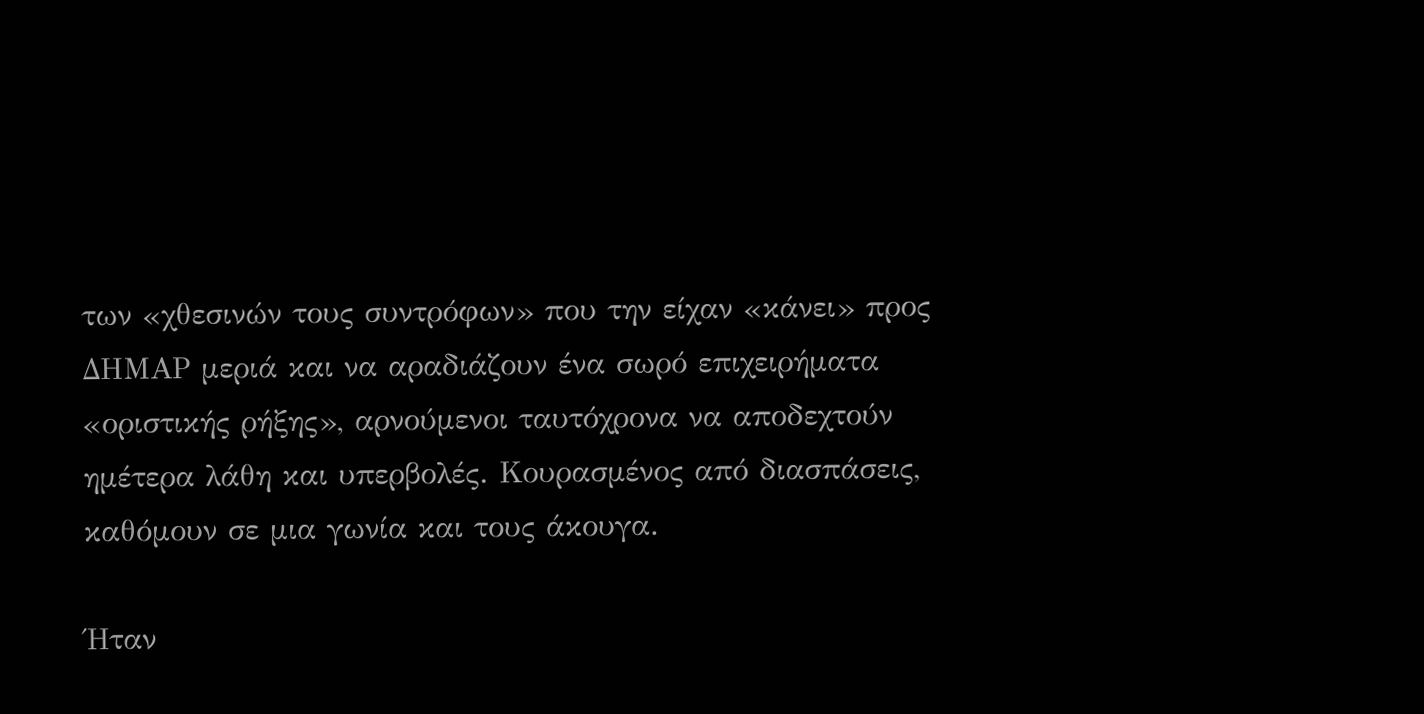των «χθεσινών τους συντρόφων» που την είχαν «κάνει» προς ΔΗΜΑΡ μεριά και να αραδιάζουν ένα σωρό επιχειρήματα «οριστικής ρήξης», αρνούμενοι ταυτόχρονα να αποδεχτούν ημέτερα λάθη και υπερβολές. Κουρασμένος από διασπάσεις, καθόμουν σε μια γωνία και τους άκουγα.

Ήταν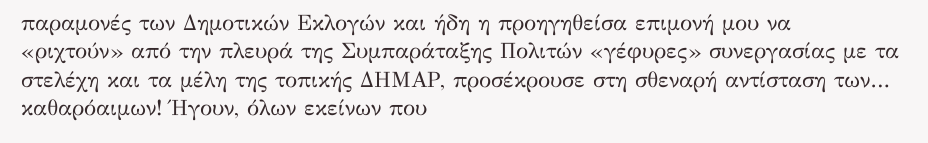παραμονές των Δημοτικών Εκλογών και ήδη η προηγηθείσα επιμονή μου να «ριχτούν» από την πλευρά της Συμπαράταξης Πολιτών «γέφυρες» συνεργασίας με τα στελέχη και τα μέλη της τοπικής ΔΗΜΑΡ, προσέκρουσε στη σθεναρή αντίσταση των… καθαρόαιμων! Ήγουν, όλων εκείνων που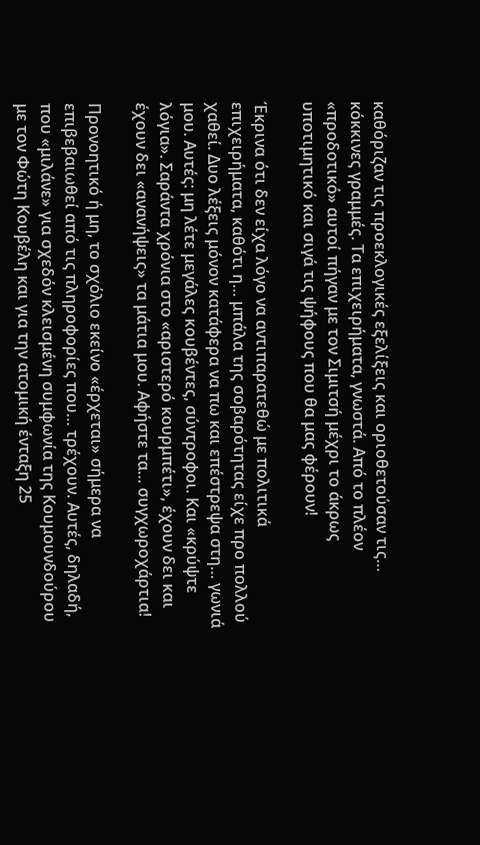καθόριζαν τις προεκλογικές εξελίξεις και οριοθετούσαν τις… κόκκινες γραμμές. Τα επιχειρήματα, γνωστά. Από το πλέον «προδοτικό» αυτοί πήγαν με τον Σιμιτσή μέχρι το άκρως υποτιμητικό και σιγά τις ψήφους που θα μας φέρουν!

Έκρινα ότι δεν είχα λόγο να αντιπαρατεθώ με πολιτικά επιχειρήματα, καθότι η… μπάλα της σοβαρότητας είχε προ πολλού χαθεί. Δυο λέξεις μόνον κατάφερα να πω και επέστρεψα στη… γωνιά μου. Αυτές: μη λέτε μεγάλες κουβέντες, σύντροφοι. Και «κρύψτε λόγια». Σαράντα χρόνια στο «αριστερό κουρμπέτι», έχουν δει και έχουν δει «ανανήψεις» τα μάτια μου. Αφήστε τα… συγχωροχάρτια!

Προνοητικό ή μη, το σχόλιο εκείνο «έρχεται» σήμερα να επιβεβαιωθεί από τις πληροφορίες που… τρέχουν. Αυτές, δηλαδή, που «μιλάνε» για σχεδόν κλεισμένη συμφωνία της Κουμουνδούρου με τον Φώτη Κουβέλη και για την ατομική ένταξη 25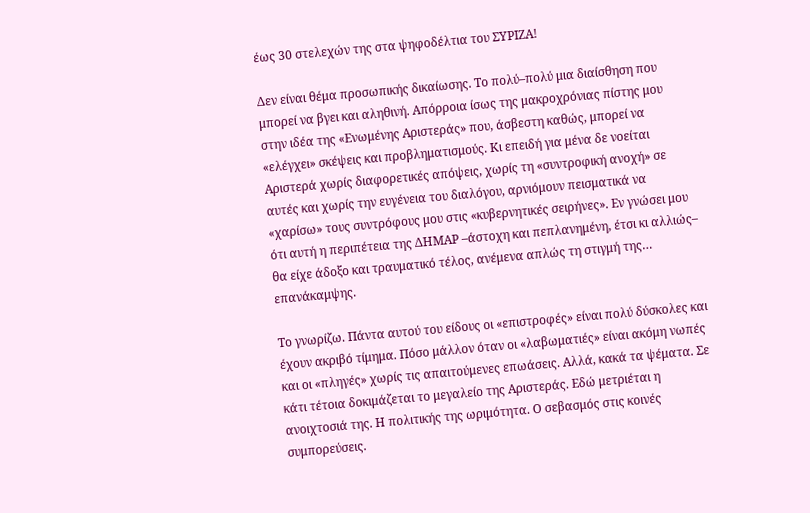έως 30 στελεχών της στα ψηφοδέλτια του ΣΥΡΙΖΑ!

Δεν είναι θέμα προσωπικής δικαίωσης. Το πολύ–πολύ μια διαίσθηση που μπορεί να βγει και αληθινή. Απόρροια ίσως της μακροχρόνιας πίστης μου στην ιδέα της «Ενωμένης Αριστεράς» που, άσβεστη καθώς, μπορεί να «ελέγχει» σκέψεις και προβληματισμούς. Κι επειδή για μένα δε νοείται Αριστερά χωρίς διαφορετικές απόψεις, χωρίς τη «συντροφική ανοχή» σε αυτές και χωρίς την ευγένεια του διαλόγου, αρνιόμουν πεισματικά να «χαρίσω» τους συντρόφους μου στις «κυβερνητικές σειρήνες». Εν γνώσει μου ότι αυτή η περιπέτεια της ΔΗΜΑΡ –άστοχη και πεπλανημένη, έτσι κι αλλιώς– θα είχε άδοξο και τραυματικό τέλος, ανέμενα απλώς τη στιγμή της… επανάκαμψης.

Το γνωρίζω. Πάντα αυτού του είδους οι «επιστροφές» είναι πολύ δύσκολες και έχουν ακριβό τίμημα. Πόσο μάλλον όταν οι «λαβωματιές» είναι ακόμη νωπές και οι «πληγές» χωρίς τις απαιτούμενες επωάσεις. Αλλά, κακά τα ψέματα. Σε κάτι τέτοια δοκιμάζεται το μεγαλείο της Αριστεράς. Εδώ μετριέται η ανοιχτοσιά της. Η πολιτικής της ωριμότητα. Ο σεβασμός στις κοινές συμπορεύσεις.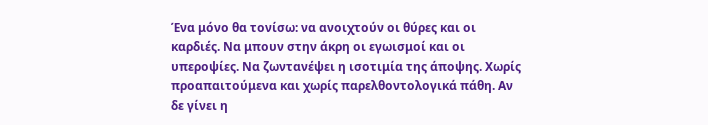Ένα μόνο θα τονίσω: να ανοιχτούν οι θύρες και οι καρδιές. Να μπουν στην άκρη οι εγωισμοί και οι υπεροψίες. Να ζωντανέψει η ισοτιμία της άποψης. Χωρίς προαπαιτούμενα και χωρίς παρελθοντολογικά πάθη. Αν δε γίνει η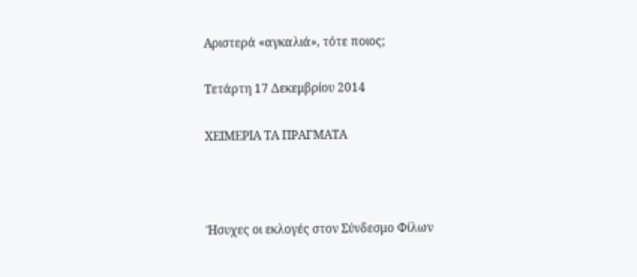Αριστερά «αγκαλιά», τότε ποιος;

Τετάρτη 17 Δεκεμβρίου 2014

ΧΕΙΜΕΡΙΑ ΤΑ ΠΡΑΓΜΑΤΑ



Ήσυχες οι εκλογές στον Σύνδεσμο Φίλων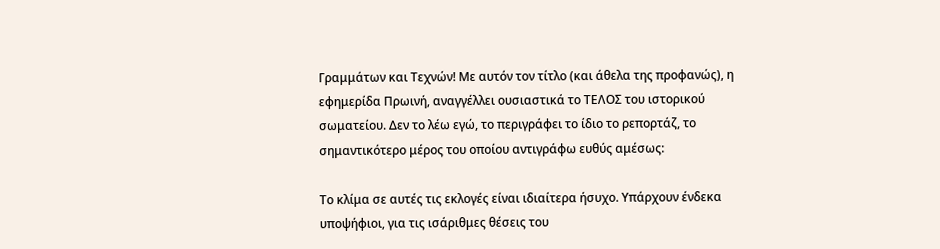Γραμμάτων και Τεχνών! Με αυτόν τον τίτλο (και άθελα της προφανώς), η εφημερίδα Πρωινή, αναγγέλλει ουσιαστικά το ΤΕΛΟΣ του ιστορικού σωματείου. Δεν το λέω εγώ, το περιγράφει το ίδιο το ρεπορτάζ, το σημαντικότερο μέρος του οποίου αντιγράφω ευθύς αμέσως:

Το κλίμα σε αυτές τις εκλογές είναι ιδιαίτερα ήσυχο. Υπάρχουν ένδεκα υποψήφιοι, για τις ισάριθμες θέσεις του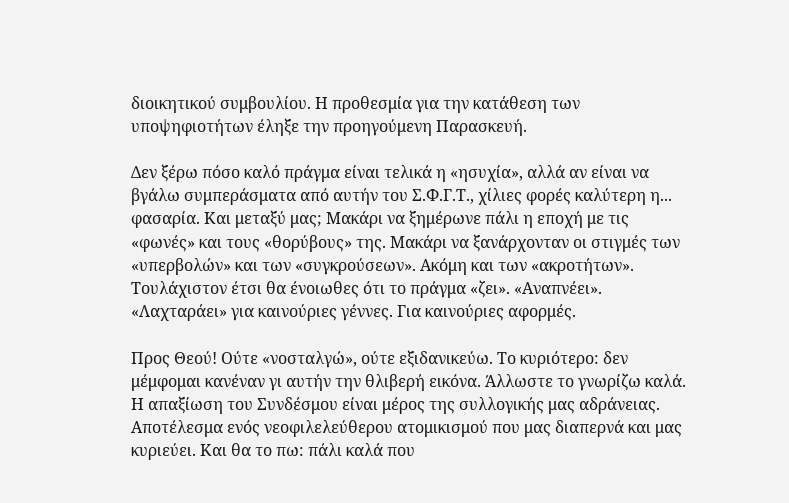διοικητικού συμβουλίου. Η προθεσμία για την κατάθεση των υποψηφιοτήτων έληξε την προηγούμενη Παρασκευή.

Δεν ξέρω πόσο καλό πράγμα είναι τελικά η «ησυχία», αλλά αν είναι να βγάλω συμπεράσματα από αυτήν του Σ.Φ.Γ.Τ., χίλιες φορές καλύτερη η... φασαρία. Και μεταξύ μας; Μακάρι να ξημέρωνε πάλι η εποχή με τις «φωνές» και τους «θορύβους» της. Μακάρι να ξανάρχονταν οι στιγμές των «υπερβολών» και των «συγκρούσεων». Ακόμη και των «ακροτήτων». Τουλάχιστον έτσι θα ένοιωθες ότι το πράγμα «ζει». «Αναπνέει». «Λαχταράει» για καινούριες γέννες. Για καινούριες αφορμές.

Προς Θεού! Ούτε «νοσταλγώ», ούτε εξιδανικεύω. Το κυριότερο: δεν μέμφομαι κανέναν γι αυτήν την θλιβερή εικόνα. Άλλωστε το γνωρίζω καλά. Η απαξίωση του Συνδέσμου είναι μέρος της συλλογικής μας αδράνειας. Αποτέλεσμα ενός νεοφιλελεύθερου ατομικισμού που μας διαπερνά και μας κυριεύει. Και θα το πω: πάλι καλά που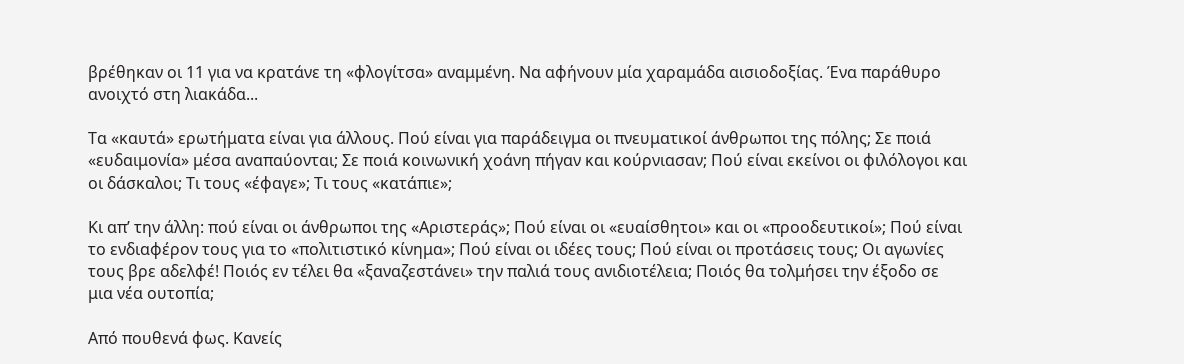βρέθηκαν οι 11 για να κρατάνε τη «φλογίτσα» αναμμένη. Να αφήνουν μία χαραμάδα αισιοδοξίας. Ένα παράθυρο ανοιχτό στη λιακάδα...

Τα «καυτά» ερωτήματα είναι για άλλους. Πού είναι για παράδειγμα οι πνευματικοί άνθρωποι της πόλης; Σε ποιά «ευδαιμονία» μέσα αναπαύονται; Σε ποιά κοινωνική χοάνη πήγαν και κούρνιασαν; Πού είναι εκείνοι οι φιλόλογοι και οι δάσκαλοι; Τι τους «έφαγε»; Τι τους «κατάπιε»;

Κι απ’ την άλλη: πού είναι οι άνθρωποι της «Αριστεράς»; Πού είναι οι «ευαίσθητοι» και οι «προοδευτικοί»; Πού είναι το ενδιαφέρον τους για το «πολιτιστικό κίνημα»; Πού είναι οι ιδέες τους; Πού είναι οι προτάσεις τους; Οι αγωνίες τους βρε αδελφέ! Ποιός εν τέλει θα «ξαναζεστάνει» την παλιά τους ανιδιοτέλεια; Ποιός θα τολμήσει την έξοδο σε μια νέα ουτοπία;

Από πουθενά φως. Κανείς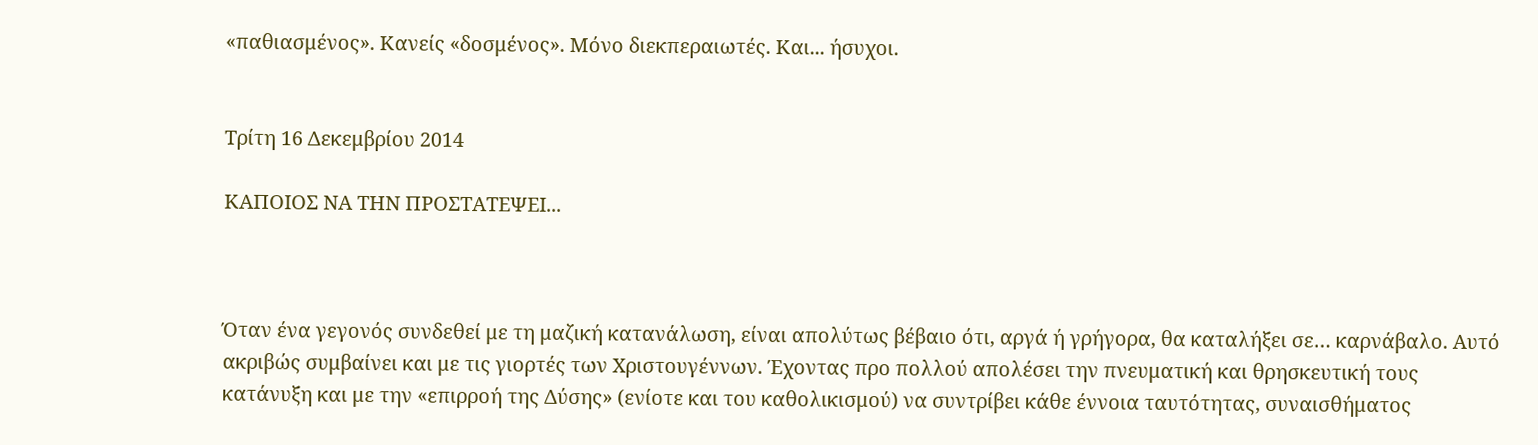«παθιασμένος». Κανείς «δοσμένος». Μόνο διεκπεραιωτές. Και... ήσυχοι.


Τρίτη 16 Δεκεμβρίου 2014

ΚΑΠΟΙΟΣ ΝΑ ΤΗΝ ΠΡΟΣΤΑΤΕΨΕΙ...



Όταν ένα γεγονός συνδεθεί με τη μαζική κατανάλωση, είναι απολύτως βέβαιο ότι, αργά ή γρήγορα, θα καταλήξει σε… καρνάβαλο. Αυτό ακριβώς συμβαίνει και με τις γιορτές των Χριστουγέννων. Έχοντας προ πολλού απολέσει την πνευματική και θρησκευτική τους κατάνυξη και με την «επιρροή της Δύσης» (ενίοτε και του καθολικισμού) να συντρίβει κάθε έννοια ταυτότητας, συναισθήματος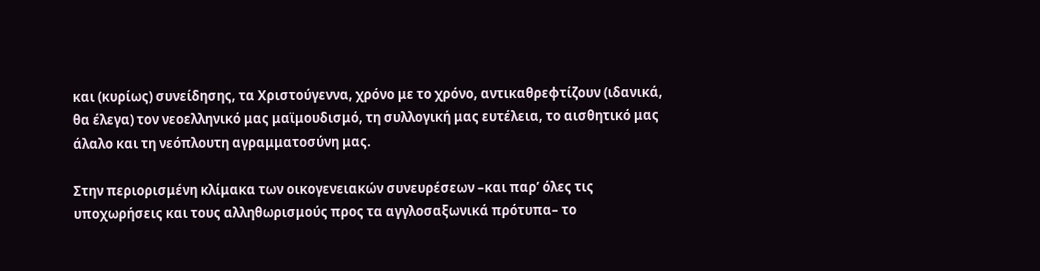και (κυρίως) συνείδησης, τα Χριστούγεννα, χρόνο με το χρόνο, αντικαθρεφτίζουν (ιδανικά, θα έλεγα) τον νεοελληνικό μας μαϊμουδισμό, τη συλλογική μας ευτέλεια, το αισθητικό μας άλαλο και τη νεόπλουτη αγραμματοσύνη μας.

Στην περιορισμένη κλίμακα των οικογενειακών συνευρέσεων –και παρ’ όλες τις υποχωρήσεις και τους αλληθωρισμούς προς τα αγγλοσαξωνικά πρότυπα– το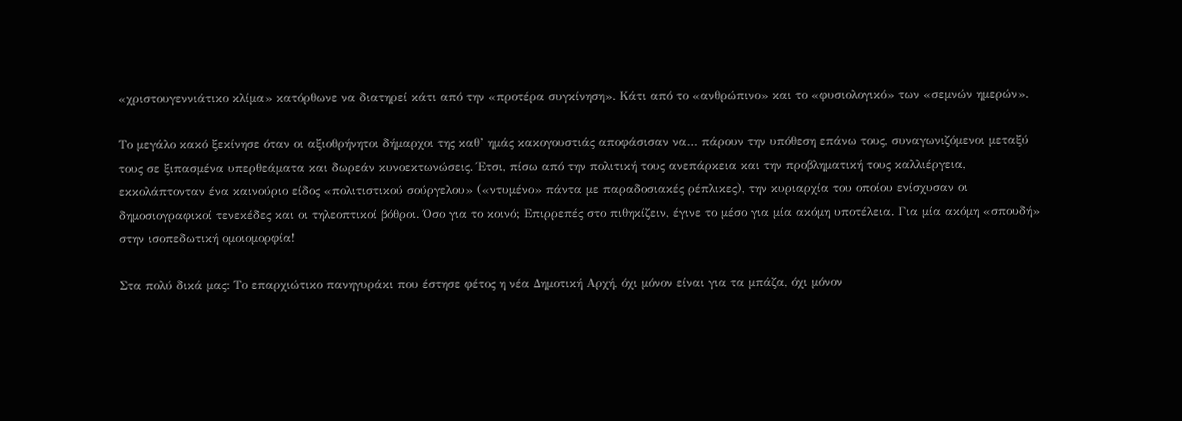«χριστουγεννιάτικο κλίμα» κατόρθωνε να διατηρεί κάτι από την «προτέρα συγκίνηση». Κάτι από το «ανθρώπινο» και το «φυσιολογικό» των «σεμνών ημερών».

Το μεγάλο κακό ξεκίνησε όταν οι αξιοθρήνητοι δήμαρχοι της καθ’ ημάς κακογουστιάς αποφάσισαν να… πάρουν την υπόθεση επάνω τους, συναγωνιζόμενοι μεταξύ τους σε ξιπασμένα υπερθεάματα και δωρεάν κυνοεκτωνώσεις. Έτσι, πίσω από την πολιτική τους ανεπάρκεια και την προβληματική τους καλλιέργεια, εκκολάπτονταν ένα καινούριο είδος «πολιτιστικού σούργελου» («ντυμένο» πάντα με παραδοσιακές ρέπλικες), την κυριαρχία του οποίου ενίσχυσαν οι δημοσιογραφικοί τενεκέδες και οι τηλεοπτικοί βόθροι. Όσο για το κοινό; Επιρρεπές στο πιθηκίζειν, έγινε το μέσο για μία ακόμη υποτέλεια. Για μία ακόμη «σπουδή» στην ισοπεδωτική ομοιομορφία!

Στα πολύ δικά μας: Το επαρχιώτικο πανηγυράκι που έστησε φέτος η νέα Δημοτική Αρχή, όχι μόνον είναι για τα μπάζα, όχι μόνον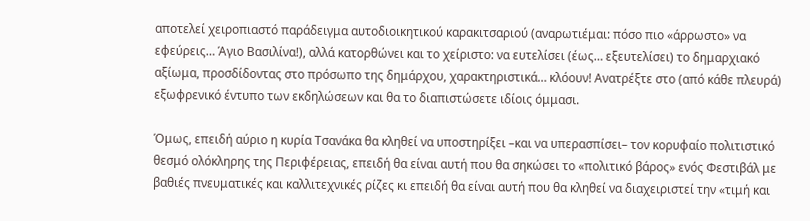αποτελεί χειροπιαστό παράδειγμα αυτοδιοικητικού καρακιτσαριού (αναρωτιέμαι: πόσο πιο «άρρωστο» να εφεύρεις… Άγιο Βασιλίνα!), αλλά κατορθώνει και το χείριστο: να ευτελίσει (έως… εξευτελίσει) το δημαρχιακό αξίωμα, προσδίδοντας στο πρόσωπο της δημάρχου, χαρακτηριστικά… κλόουν! Ανατρέξτε στο (από κάθε πλευρά) εξωφρενικό έντυπο των εκδηλώσεων και θα το διαπιστώσετε ιδίοις όμμασι.

Όμως, επειδή αύριο η κυρία Τσανάκα θα κληθεί να υποστηρίξει –και να υπερασπίσει– τον κορυφαίο πολιτιστικό θεσμό ολόκληρης της Περιφέρειας, επειδή θα είναι αυτή που θα σηκώσει το «πολιτικό βάρος» ενός Φεστιβάλ με βαθιές πνευματικές και καλλιτεχνικές ρίζες κι επειδή θα είναι αυτή που θα κληθεί να διαχειριστεί την «τιμή και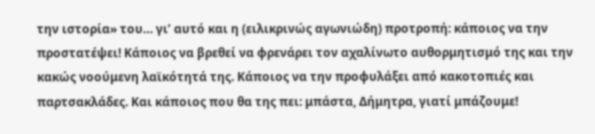την ιστορία» του… γι’ αυτό και η (ειλικρινώς αγωνιώδη) προτροπή: κάποιος να την προστατέψει! Κάποιος να βρεθεί να φρενάρει τον αχαλίνωτο αυθορμητισμό της και την κακώς νοούμενη λαϊκότητά της. Κάποιος να την προφυλάξει από κακοτοπιές και παρτσακλάδες. Και κάποιος που θα της πει: μπάστα, Δήμητρα, γιατί μπάζουμε!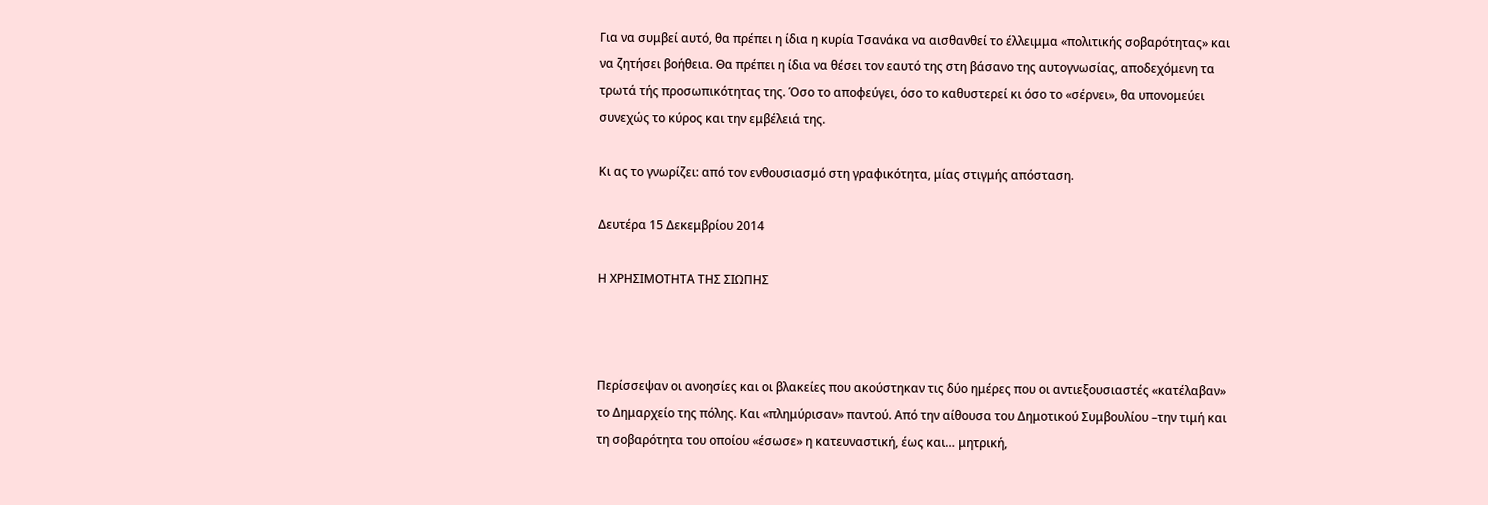Για να συμβεί αυτό, θα πρέπει η ίδια η κυρία Τσανάκα να αισθανθεί το έλλειμμα «πολιτικής σοβαρότητας» και να ζητήσει βοήθεια. Θα πρέπει η ίδια να θέσει τον εαυτό της στη βάσανο της αυτογνωσίας, αποδεχόμενη τα τρωτά τής προσωπικότητας της. Όσο το αποφεύγει, όσο το καθυστερεί κι όσο το «σέρνει», θα υπονομεύει συνεχώς το κύρος και την εμβέλειά της.

Κι ας το γνωρίζει: από τον ενθουσιασμό στη γραφικότητα, μίας στιγμής απόσταση.

Δευτέρα 15 Δεκεμβρίου 2014

Η ΧΡΗΣΙΜΟΤΗΤΑ ΤΗΣ ΣΙΩΠΗΣ



Περίσσεψαν οι ανοησίες και οι βλακείες που ακούστηκαν τις δύο ημέρες που οι αντιεξουσιαστές «κατέλαβαν» το Δημαρχείο της πόλης. Και «πλημύρισαν» παντού. Από την αίθουσα του Δημοτικού Συμβουλίου –την τιμή και τη σοβαρότητα του οποίου «έσωσε» η κατευναστική, έως και… μητρική,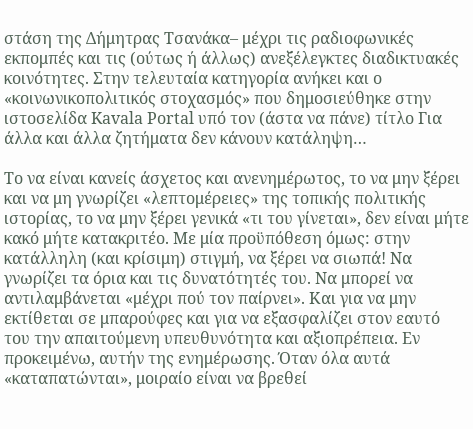στάση της Δήμητρας Τσανάκα– μέχρι τις ραδιοφωνικές εκπομπές και τις (ούτως ή άλλως) ανεξέλεγκτες διαδικτυακές κοινότητες. Στην τελευταία κατηγορία ανήκει και ο «κοινωνικοπολιτικός στοχασμός» που δημοσιεύθηκε στην ιστοσελίδα Kavala Portal υπό τον (άστα να πάνε) τίτλο Για άλλα και άλλα ζητήματα δεν κάνουν κατάληψη…

Το να είναι κανείς άσχετος και ανενημέρωτος, το να μην ξέρει και να μη γνωρίζει «λεπτομέρειες» της τοπικής πολιτικής ιστορίας, το να μην ξέρει γενικά «τι του γίνεται», δεν είναι μήτε κακό μήτε κατακριτέο. Με μία προϋπόθεση όμως: στην κατάλληλη (και κρίσιμη) στιγμή, να ξέρει να σιωπά! Να γνωρίζει τα όρια και τις δυνατότητές του. Να μπορεί να αντιλαμβάνεται «μέχρι πού τον παίρνει». Και για να μην εκτίθεται σε μπαρούφες και για να εξασφαλίζει στον εαυτό του την απαιτούμενη υπευθυνότητα και αξιοπρέπεια. Εν προκειμένω, αυτήν της ενημέρωσης. Όταν όλα αυτά «καταπατώνται», μοιραίο είναι να βρεθεί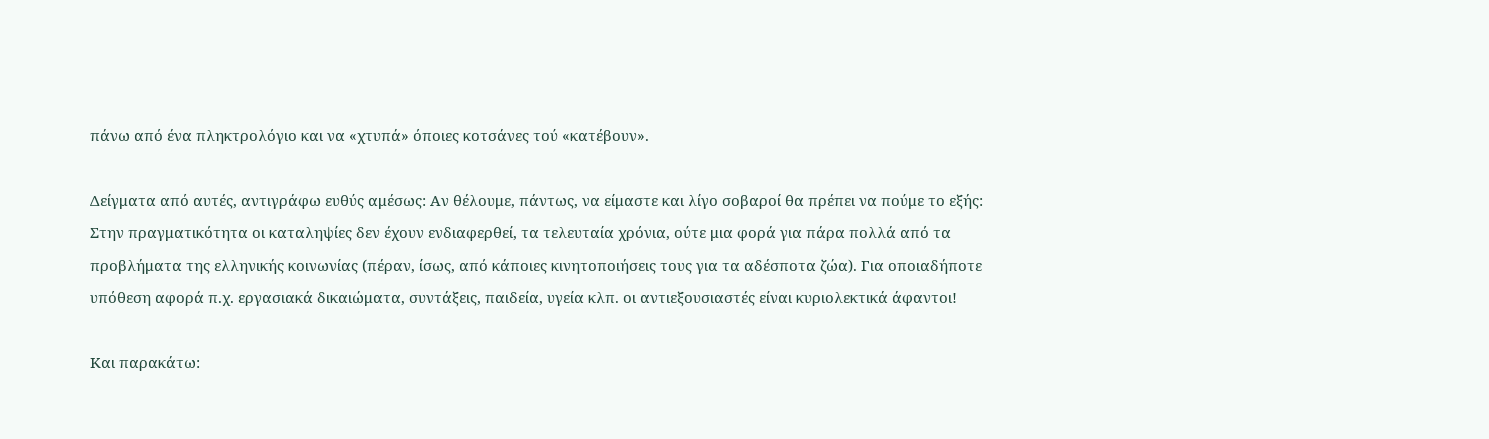πάνω από ένα πληκτρολόγιο και να «χτυπά» όποιες κοτσάνες τού «κατέβουν».

Δείγματα από αυτές, αντιγράφω ευθύς αμέσως: Αν θέλουμε, πάντως, να είμαστε και λίγο σοβαροί θα πρέπει να πούμε το εξής: Στην πραγματικότητα οι καταληψίες δεν έχουν ενδιαφερθεί, τα τελευταία χρόνια, ούτε μια φορά για πάρα πολλά από τα προβλήματα της ελληνικής κοινωνίας (πέραν, ίσως, από κάποιες κινητοποιήσεις τους για τα αδέσποτα ζώα). Για οποιαδήποτε υπόθεση αφορά π.χ. εργασιακά δικαιώματα, συντάξεις, παιδεία, υγεία κλπ. οι αντιεξουσιαστές είναι κυριολεκτικά άφαντοι!

Και παρακάτω: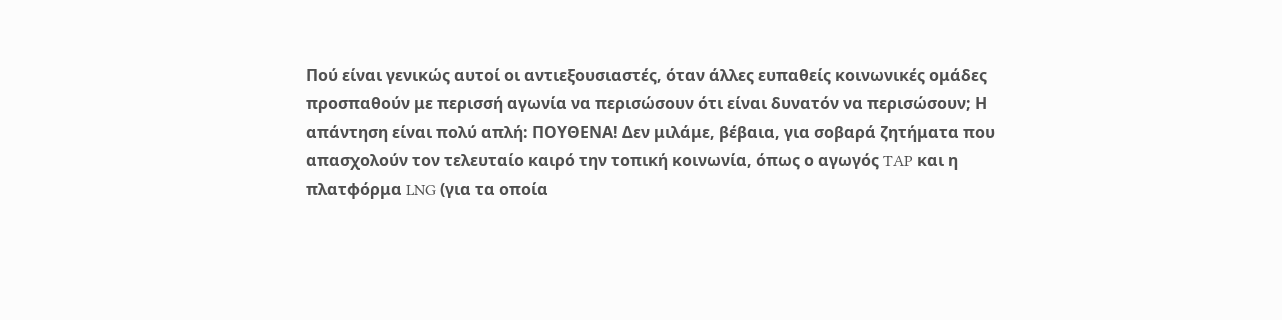Πού είναι γενικώς αυτοί οι αντιεξουσιαστές, όταν άλλες ευπαθείς κοινωνικές ομάδες προσπαθούν με περισσή αγωνία να περισώσουν ότι είναι δυνατόν να περισώσουν; Η απάντηση είναι πολύ απλή: ΠΟΥΘΕΝΑ! Δεν μιλάμε, βέβαια, για σοβαρά ζητήματα που απασχολούν τον τελευταίο καιρό την τοπική κοινωνία, όπως ο αγωγός TAP και η πλατφόρμα LNG (για τα οποία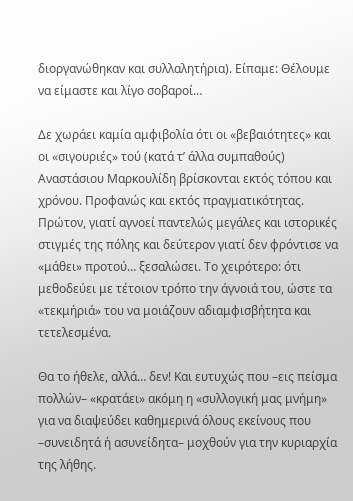διοργανώθηκαν και συλλαλητήρια). Είπαμε: Θέλουμε να είμαστε και λίγο σοβαροί…

Δε χωράει καμία αμφιβολία ότι οι «βεβαιότητες» και οι «σιγουριές» τού (κατά τ’ άλλα συμπαθούς) Αναστάσιου Μαρκουλίδη βρίσκονται εκτός τόπου και χρόνου. Προφανώς και εκτός πραγματικότητας. Πρώτον, γιατί αγνοεί παντελώς μεγάλες και ιστορικές στιγμές της πόλης και δεύτερον γιατί δεν φρόντισε να «μάθει» προτού… ξεσαλώσει. Το χειρότερο: ότι μεθοδεύει με τέτοιον τρόπο την άγνοιά του, ώστε τα «τεκμήριά» του να μοιάζουν αδιαμφισβήτητα και τετελεσμένα.

Θα το ήθελε, αλλά… δεν! Και ευτυχώς που –εις πείσμα πολλών– «κρατάει» ακόμη η «συλλογική μας μνήμη» για να διαψεύδει καθημερινά όλους εκείνους που –συνειδητά ή ασυνείδητα– μοχθούν για την κυριαρχία της λήθης.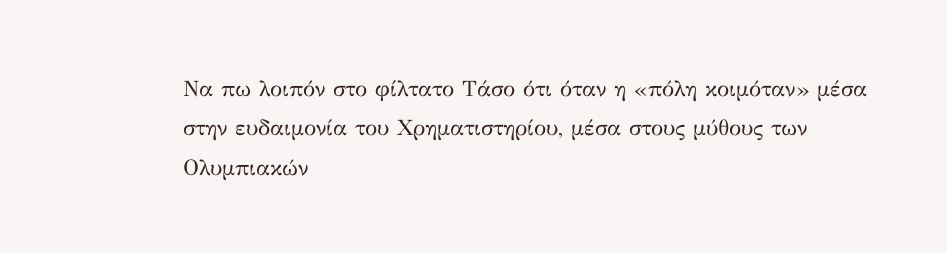Να πω λοιπόν στο φίλτατο Τάσο ότι όταν η «πόλη κοιμόταν» μέσα στην ευδαιμονία του Χρηματιστηρίου, μέσα στους μύθους των Ολυμπιακών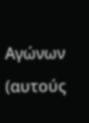Αγώνων (αυτούς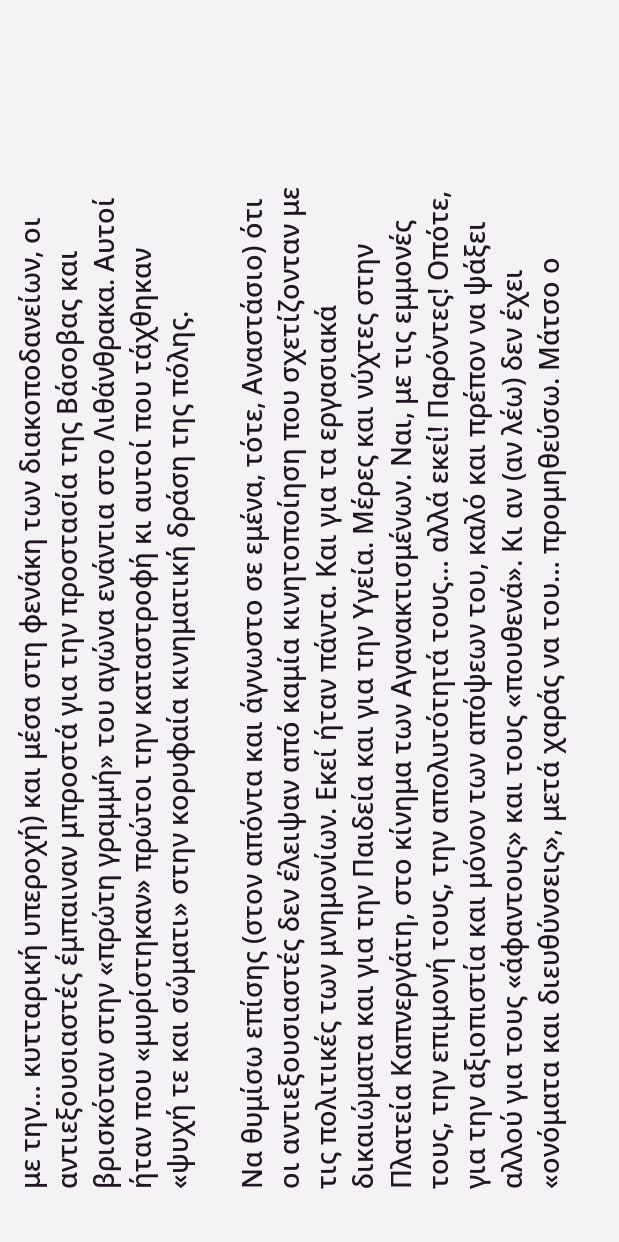με την… κυτταρική υπεροχή) και μέσα στη φενάκη των διακοποδανείων, οι αντιεξουσιαστές έμπαιναν μπροστά για την προστασία της Βάσοβας και βρισκόταν στην «πρώτη γραμμή» του αγώνα ενάντια στο Λιθάνθρακα. Αυτοί ήταν που «μυρίστηκαν» πρώτοι την καταστροφή κι αυτοί που τάχθηκαν «ψυχή τε και σώματι» στην κορυφαία κινηματική δράση της πόλης.

Να θυμίσω επίσης (στον απόντα και άγνωστο σε εμένα, τότε, Αναστάσιο) ότι οι αντιεξουσιαστές δεν έλειψαν από καμία κινητοποίηση που σχετίζονταν με τις πολιτικές των μνημονίων. Εκεί ήταν πάντα. Και για τα εργασιακά δικαιώματα και για την Παιδεία και για την Υγεία. Μέρες και νύχτες στην Πλατεία Καπνεργάτη, στο κίνημα των Αγανακτισμένων. Ναι, με τις εμμονές τους, την επιμονή τους, την απολυτότητά τους… αλλά εκεί! Παρόντες! Οπότε, για την αξιοπιστία και μόνον των απόψεων του, καλό και πρέπον να ψάξει αλλού για τους «άφαντους» και τους «πουθενά». Κι αν (αν λέω) δεν έχει «ονόματα και διευθύνσεις», μετά χαράς να του… προμηθεύσω. Μάτσο ο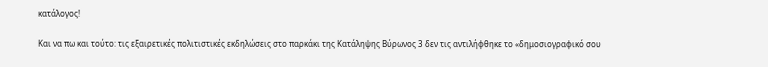κατάλογος!

Και να πω και τούτο: τις εξαιρετικές πολιτιστικές εκδηλώσεις στο παρκάκι της Κατάληψης Βύρωνος 3 δεν τις αντιλήφθηκε το «δημοσιογραφικό σου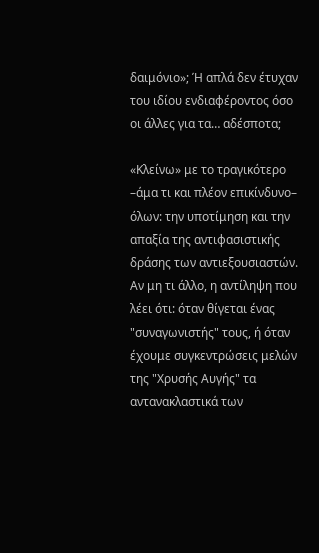δαιμόνιο»; Ή απλά δεν έτυχαν του ιδίου ενδιαφέροντος όσο οι άλλες για τα… αδέσποτα;

«Κλείνω» με το τραγικότερο –άμα τι και πλέον επικίνδυνο– όλων: την υποτίμηση και την απαξία της αντιφασιστικής δράσης των αντιεξουσιαστών. Αν μη τι άλλο, η αντίληψη που λέει ότι: όταν θίγεται ένας "συναγωνιστής" τους, ή όταν έχουμε συγκεντρώσεις μελών της "Χρυσής Αυγής" τα αντανακλαστικά των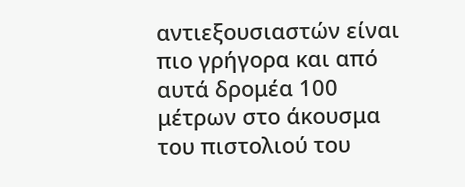αντιεξουσιαστών είναι πιο γρήγορα και από αυτά δρομέα 100 μέτρων στο άκουσμα του πιστολιού του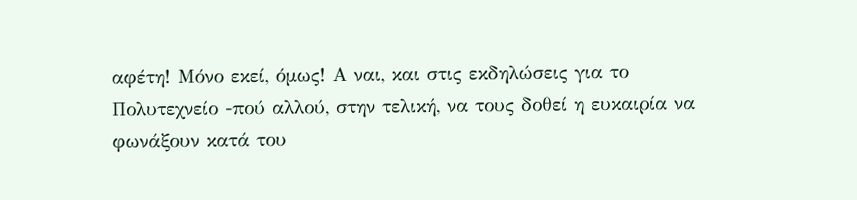αφέτη! Μόνο εκεί, όμως! Α ναι, και στις εκδηλώσεις για το Πολυτεχνείο -πού αλλού, στην τελική, να τους δοθεί η ευκαιρία να φωνάξουν κατά του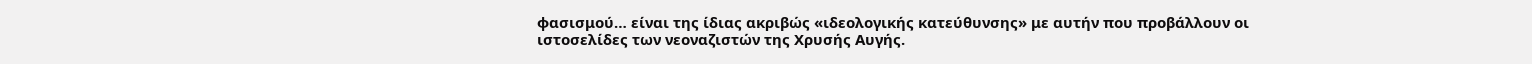φασισμού… είναι της ίδιας ακριβώς «ιδεολογικής κατεύθυνσης» με αυτήν που προβάλλουν οι ιστοσελίδες των νεοναζιστών της Χρυσής Αυγής.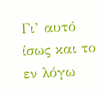Γι’ αυτό ίσως και το εν λόγω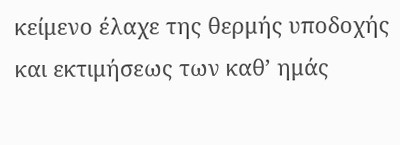κείμενο έλαχε της θερμής υποδοχής και εκτιμήσεως των καθ’ ημάς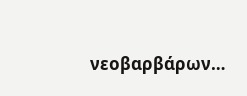νεοβαρβάρων…